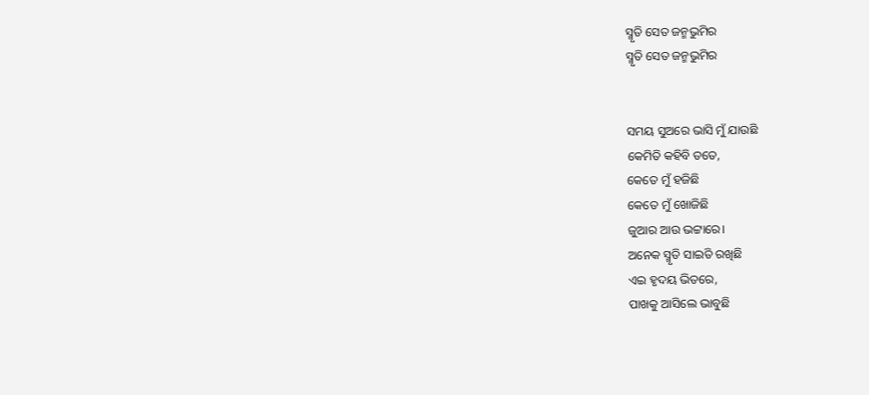ସ୍ମୃତି ସେତ ଜନ୍ମଭୁମିର
ସ୍ମୃତି ସେତ ଜନ୍ମଭୁମିର


ସମୟ ସୁଅରେ ଭାସି ମୁଁ ଯାଉଛି
କେମିତି କହିବି ତତେ,
କେତେ ମୁଁ ହଜିଛି
କେତେ ମୁଁ ଖୋଜିଛି
ଜୁଆର ଆଉ ଭଟ୍ଟାରେ।
ଅନେକ ସ୍ମୃତି ସାଇତି ରଖିଛି
ଏଇ ହୃଦୟ ଭିତରେ,
ପାଖକୁ ଆସିଲେ ଭାବୁଛି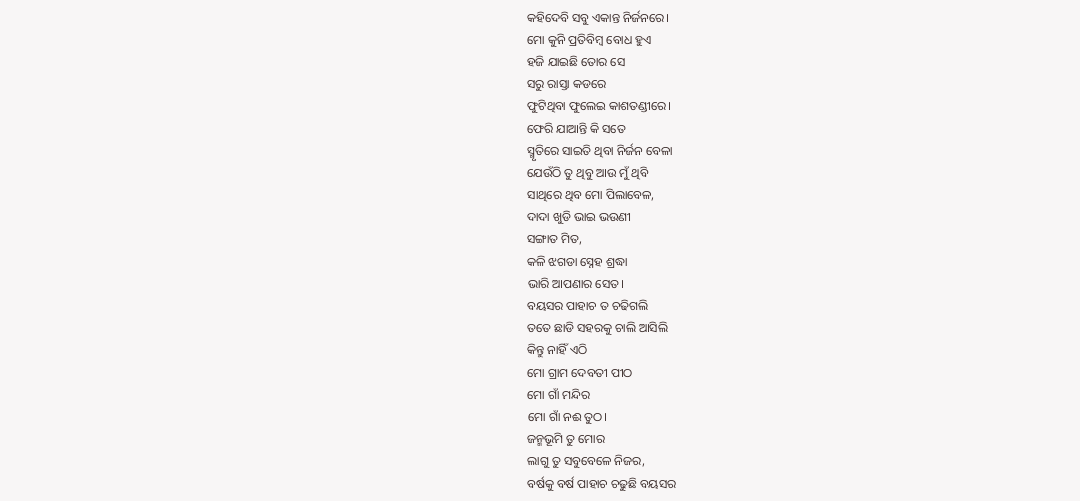କହିଦେବି ସବୁ ଏକାନ୍ତ ନିର୍ଜନରେ।
ମୋ କୁନି ପ୍ରତିବିମ୍ବ ବୋଧ ହୁଏ
ହଜି ଯାଇଛି ତୋର ସେ
ସରୁ ରାସ୍ତା କଡରେ
ଫୁଟିଥିବା ଫୁଲେଇ କାଶତଣ୍ଡୀରେ।
ଫେରି ଯାଆନ୍ତି କି ସତେ
ସ୍ମୃତିରେ ସାଇତି ଥିବା ନିର୍ଜନ ବେଳା
ଯେଉଁଠି ତୁ ଥିବୁ ଆଉ ମୁଁ ଥିବି
ସାଥିରେ ଥିବ ମୋ ପିଲାବେଳ,
ଦାଦା ଖୁଡି ଭାଇ ଭଉଣୀ
ସଙ୍ଗାତ ମିତ,
କଳି ଝଗଡା ସ୍ନେହ ଶ୍ରଦ୍ଧା
ଭାରି ଆପଣାର ସେତ।
ବୟସର ପାହାଚ ତ ଚଢିଗଲି
ତତେ ଛାଡି ସହରକୁ ଚାଲି ଆସିଲି
କିନ୍ତୁ ନାହିଁ ଏଠି
ମୋ ଗ୍ରାମ ଦେବତୀ ପୀଠ
ମୋ ଗାଁ ମନ୍ଦିର
ମୋ ଗାଁ ନଈ ତୁଠ।
ଜନ୍ମଭୂମି ତୁ ମୋର
ଲାଗୁ ତୁ ସବୁବେଳେ ନିଜର,
ବର୍ଷକୁ ବର୍ଷ ପାହାଚ ଚଢୁଛି ବୟସର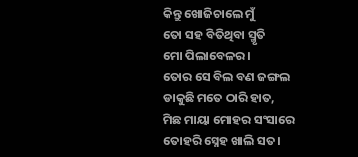କିନ୍ତୁ ଖୋଜିଚାଲେ ମୁଁ
ତୋ ସହ ବିତିଥିବା ସ୍ମୃତି
ମୋ ପିଲାବେଳର।
ତୋର ସେ ବିଲ ବଣ ଜଙ୍ଗଲ
ଡାକୁଛି ମତେ ଠାରି ହାତ,
ମିଛ ମାୟା ମୋହର ସଂସାରେ
ତୋହରି ସ୍ନେହ ଖାଲି ସତ।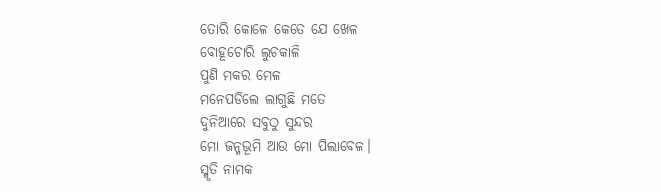ତୋରି କୋଳେ କେତେ ଯେ ଖେଳ
ବୋହୂଚୋରି ଲୁଚକାଳି
ପୁଣି ମକର ମେଳ
ମନେପଡିଲେ ଲାଗୁଛି ମତେ
ଦୁନିଆରେ ସବୁଠୁ ସୁନ୍ଦର
ମୋ ଜନ୍ମଭୂମି ଆଉ ମୋ ପିଲାବେଳ।
ସ୍ମୃତି ନାମକ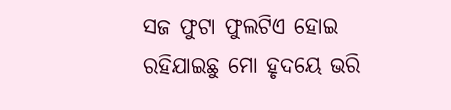ସଜ ଫୁଟା ଫୁଲଟିଏ ହୋଇ
ରହିଯାଇଛୁ ମୋ ହୃଦୟେ ଭରି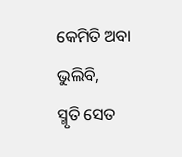କେମିତି ଅବା ଭୁଲିବି,
ସ୍ମୃତି ସେତ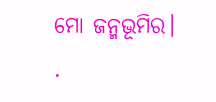ମୋ ଜନ୍ମଭୂମିର।
.